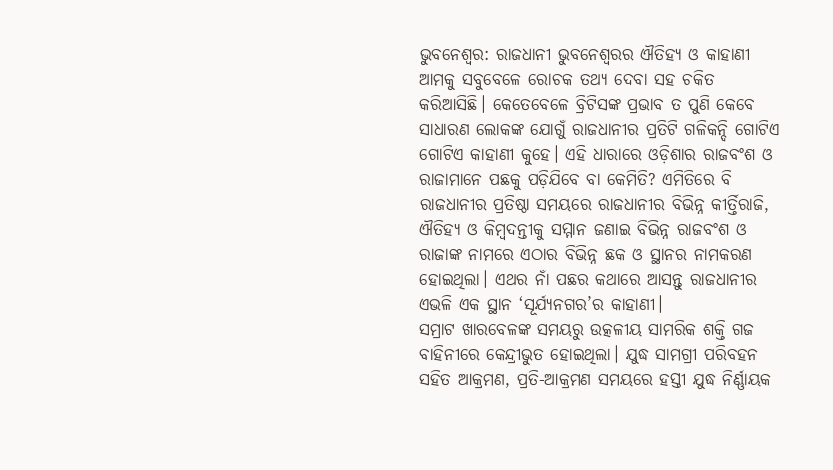ଭୁବନେଶ୍ବର: ରାଜଧାନୀ ଭୁବନେଶ୍ବରର ଐତିହ୍ୟ ଓ କାହାଣୀ ଆମକୁ ସବୁବେଳେ ରୋଚକ ତଥ୍ୟ ଦେବା ସହ ଚକିତ କରିଆସିଛି। କେତେବେଳେ ବ୍ରିଟିସଙ୍କ ପ୍ରଭାବ ତ ପୁଣି କେବେ ସାଧାରଣ ଲୋକଙ୍କ ଯୋଗୁଁ ରାଜଧାନୀର ପ୍ରତିଟି ଗଳିକନ୍ଦି ଗୋଟିଏ ଗୋଟିଏ କାହାଣୀ କୁହେ। ଏହି ଧାରାରେ ଓଡ଼ିଶାର ରାଜବଂଶ ଓ ରାଜାମାନେ ପଛକୁ ପଡ଼ିଯିବେ ବା କେମିତି? ଏମିତିରେ ବି ରାଜଧାନୀର ପ୍ରତିଷ୍ଠା ସମୟରେ ରାଜଧାନୀର ବିଭିନ୍ନ କୀର୍ତ୍ତିରାଜି, ଐତିହ୍ୟ ଓ କିମ୍ବଦନ୍ତୀକୁ ସମ୍ମାନ ଜଣାଇ ବିଭିନ୍ନ ରାଜବଂଶ ଓ ରାଜାଙ୍କ ନାମରେ ଏଠାର ବିଭିନ୍ନ ଛକ ଓ ସ୍ଥାନର ନାମକରଣ ହୋଇଥିଲା। ଏଥର ନାଁ ପଛର କଥାରେ ଆସନ୍ତୁ ରାଜଧାନୀର ଏଭଳି ଏକ ସ୍ଥାନ ‘ସୂର୍ଯ୍ୟନଗର’ର କାହାଣୀ।
ସମ୍ରାଟ ଖାରବେଳଙ୍କ ସମୟରୁ ଉତ୍କଳୀୟ ସାମରିକ ଶକ୍ତି ଗଜ ବାହିନୀରେ କେନ୍ଦ୍ରୀଭୁତ ହୋଇଥିଲା। ଯୁଦ୍ଧ ସାମଗ୍ରୀ ପରିବହନ ସହିତ ଆକ୍ରମଣ, ପ୍ରତି-ଆକ୍ରମଣ ସମୟରେ ହସ୍ତୀ ଯୁଦ୍ଧ ନିର୍ଣ୍ଣାୟକ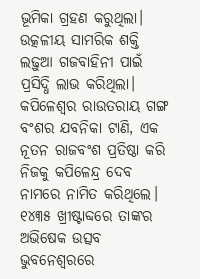ଭୂମିକା ଗ୍ରହଣ କରୁଥିଲା। ଉତ୍କଳୀୟ ସାମରିକ ଶକ୍ତି ଲଢ଼ୁଆ ଗଜବାହିନୀ ପାଇଁ ପ୍ରସିଦ୍ଧି ଲାଭ କରିଥିଲା। କପିଳେଶ୍ୱର ରାଉତରାୟ ଗଙ୍ଗ ବଂଶର ଯବନିକା ଟାଣି, ଏକ ନୂତନ ରାଜବଂଶ ପ୍ରତିଷ୍ଠା କରି ନିଜକୁ କପିଳେନ୍ଦ୍ର ଦେବ ନାମରେ ନାମିତ କରିଥିଲେ। ୧୪୩୫ ଖ୍ରୀଷ୍ଟାବ୍ଦରେ ତାଙ୍କର ଅଭିଷେକ ଉତ୍ସବ ଭୁବନେଶ୍ୱରରେ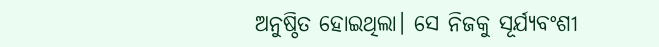ଅନୁଷ୍ଠିତ ହୋଇଥିଲା। ସେ ନିଜକୁ ସୂର୍ଯ୍ୟବଂଶୀ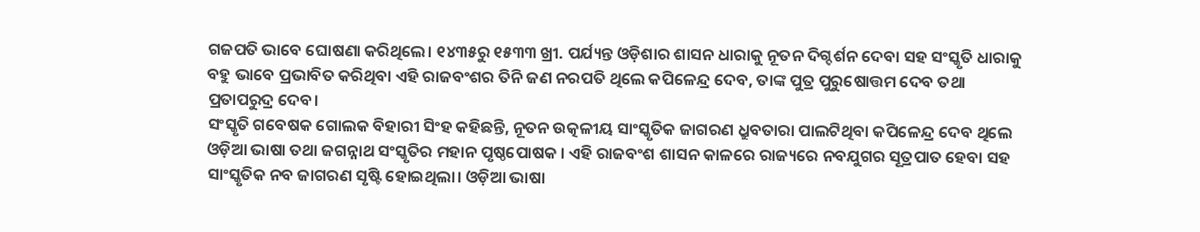ଗଜପତି ଭାବେ ଘୋଷଣା କରିଥିଲେ। ୧୪୩୫ରୁ ୧୫୩୩ ଖ୍ରୀ. ପର୍ଯ୍ୟନ୍ତ ଓଡ଼ିଶାର ଶାସନ ଧାରାକୁ ନୂତନ ଦିଗ୍ଦର୍ଶନ ଦେବା ସହ ସଂସ୍କୃତି ଧାରାକୁ ବହୁ ଭାବେ ପ୍ରଭାବିତ କରିଥିବା ଏହି ରାଜବଂଶର ତିନି ଜଣ ନରପତି ଥିଲେ କପିଳେନ୍ଦ୍ର ଦେବ, ତାଙ୍କ ପୁତ୍ର ପୁରୁଷୋତ୍ତମ ଦେବ ତଥା ପ୍ରତାପରୁଦ୍ର ଦେବ।
ସଂସ୍କୃତି ଗବେଷକ ଗୋଲକ ବିହାରୀ ସିଂହ କହିଛନ୍ତି, ନୂତନ ଉତ୍କଳୀୟ ସାଂସ୍କୃତିକ ଜାଗରଣ ଧ୍ରୁବତାରା ପାଲଟିଥିବା କପିଳେନ୍ଦ୍ର ଦେବ ଥିଲେ ଓଡ଼ିଆ ଭାଷା ତଥା ଜଗନ୍ନାଥ ସଂସ୍କୃତିର ମହାନ ପୃଷ୍ଠପୋଷକ । ଏହି ରାଜବଂଶ ଶାସନ କାଳରେ ରାଜ୍ୟରେ ନବଯୁଗର ସୂତ୍ରପାତ ହେବା ସହ ସାଂସ୍କୃତିକ ନବ ଜାଗରଣ ସୃଷ୍ଟି ହୋଇଥିଲା। ଓଡ଼ିଆ ଭାଷା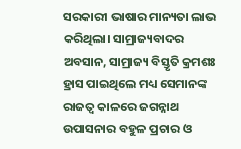ସରକାରୀ ଭାଷାର ମାନ୍ୟତା ଲାଭ କରିଥିଲା। ସାମ୍ରାଜ୍ୟବାଦର ଅବସାନ, ସାମ୍ରାଜ୍ୟ ବିସ୍ତୃତି କ୍ରମଶଃ ହ୍ରାସ ପାଇଥିଲେ ମଧ୍ୟ ସେମାନଙ୍କ ରାଜତ୍ୱ କାଳରେ ଜଗନ୍ନାଥ ଉପାସନାର ବହୁଳ ପ୍ରଚାର ଓ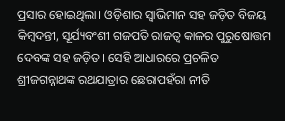ପ୍ରସାର ହୋଇଥିଲା। ଓଡ଼ିଶାର ସ୍ୱାଭିମାନ ସହ ଜଡ଼ିତ ବିଜୟ କିମ୍ବଦନ୍ତୀ, ସୂର୍ଯ୍ୟବଂଶୀ ଗଜପତି ରାଜତ୍ୱ କାଳର ପୁରୁଷୋତ୍ତମ ଦେବଙ୍କ ସହ ଜଡ଼ିତ। ସେହି ଆଧାରରେ ପ୍ରଚଳିତ ଶ୍ରୀଜଗନ୍ନାଥଙ୍କ ରଥଯାତ୍ରାର ଛେରାପହଁରା ନୀତି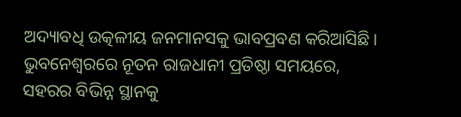ଅଦ୍ୟାବଧି ଉତ୍କଳୀୟ ଜନମାନସକୁ ଭାବପ୍ରବଣ କରିଆସିଛି।
ଭୁବନେଶ୍ୱରରେ ନୂତନ ରାଜଧାନୀ ପ୍ରତିଷ୍ଠା ସମୟରେ, ସହରର ବିଭିନ୍ନ ସ୍ଥାନକୁ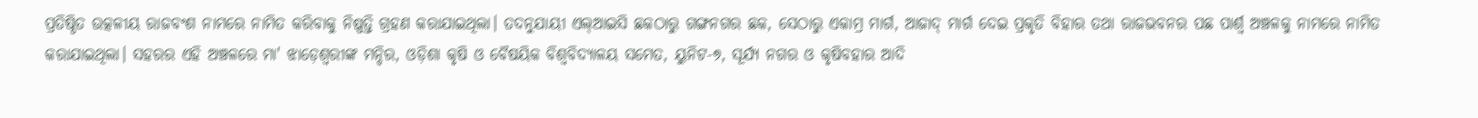ପ୍ରତିଷ୍ଠିତ ଉତ୍କଳୀୟ ରାଜବଂଶ ନାମରେ ନାମିତ କରିବାକୁ ନିଷ୍ପତ୍ତି ଗ୍ରହଣ କରାଯାଇଥିଲା। ତଦନୁଯାୟୀ ଏଲ୍ଆଇସି ଛକଠାରୁ ଗଙ୍ଗନଗର ଛକ, ସେଠାରୁ ଏକାମ୍ର ମାର୍ଗ, ଆଜାଦ୍ ମାର୍ଗ ଦେଇ ପ୍ରକୃତି ବିହାର ତଥା ରାଜଭବନର ପଛ ପାର୍ଶ୍ବ ଅଞ୍ଚଳକୁ ନାମରେ ନାମିତ କରାଯାଇଥିଲା। ସହରର ଏହି ଅଞ୍ଚଳରେ ମା' ଝାଡ଼େଶ୍ୱରୀଙ୍କ ମନ୍ଦିର, ଓଡ଼ିଶା କୃଷି ଓ ବୈଷୟିକ ବିଶ୍ୱବିଦ୍ୟାଳୟ ସମେତ, ୟୁନିଟ-୭, ସୂର୍ଯ୍ୟ ନଗର ଓ କୃଷିବହାର ଆଦି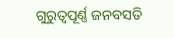ଗୁରୁତ୍ୱପୂର୍ଣ୍ଣ ଜନବସତି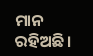ମାନ ରହିଅଛି।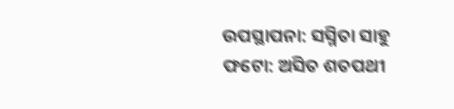ଉପସ୍ଥାପନା: ସସ୍ମିତା ସାହୁ
ଫଟୋ: ଅସିତ ଶତପଥୀ